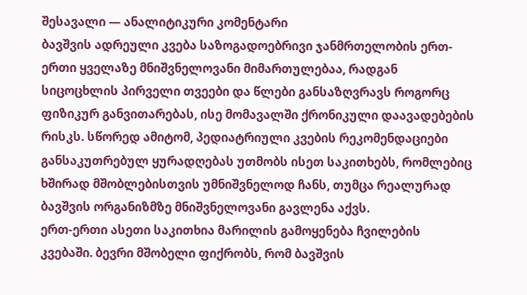შესავალი — ანალიტიკური კომენტარი
ბავშვის ადრეული კვება საზოგადოებრივი ჯანმრთელობის ერთ-ერთი ყველაზე მნიშვნელოვანი მიმართულებაა, რადგან სიცოცხლის პირველი თვეები და წლები განსაზღვრავს როგორც ფიზიკურ განვითარებას, ისე მომავალში ქრონიკული დაავადებების რისკს. სწორედ ამიტომ, პედიატრიული კვების რეკომენდაციები განსაკუთრებულ ყურადღებას უთმობს ისეთ საკითხებს, რომლებიც ხშირად მშობლებისთვის უმნიშვნელოდ ჩანს, თუმცა რეალურად ბავშვის ორგანიზმზე მნიშვნელოვანი გავლენა აქვს.
ერთ-ერთი ასეთი საკითხია მარილის გამოყენება ჩვილების კვებაში. ბევრი მშობელი ფიქრობს, რომ ბავშვის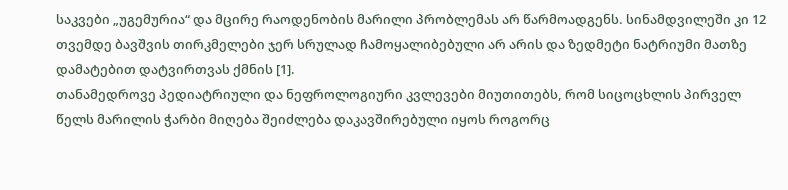საკვები „უგემურია“ და მცირე რაოდენობის მარილი პრობლემას არ წარმოადგენს. სინამდვილეში კი 12 თვემდე ბავშვის თირკმელები ჯერ სრულად ჩამოყალიბებული არ არის და ზედმეტი ნატრიუმი მათზე დამატებით დატვირთვას ქმნის [1].
თანამედროვე პედიატრიული და ნეფროლოგიური კვლევები მიუთითებს, რომ სიცოცხლის პირველ წელს მარილის ჭარბი მიღება შეიძლება დაკავშირებული იყოს როგორც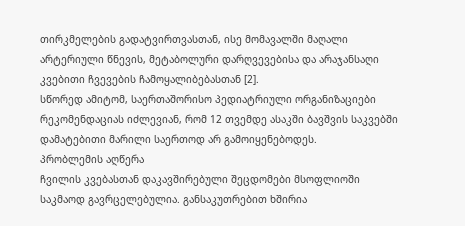თირკმელების გადატვირთვასთან, ისე მომავალში მაღალი არტერიული წნევის, მეტაბოლური დარღვევებისა და არაჯანსაღი კვებითი ჩვევების ჩამოყალიბებასთან [2].
სწორედ ამიტომ, საერთაშორისო პედიატრიული ორგანიზაციები რეკომენდაციას იძლევიან, რომ 12 თვემდე ასაკში ბავშვის საკვებში დამატებითი მარილი საერთოდ არ გამოიყენებოდეს.
პრობლემის აღწერა
ჩვილის კვებასთან დაკავშირებული შეცდომები მსოფლიოში საკმაოდ გავრცელებულია. განსაკუთრებით ხშირია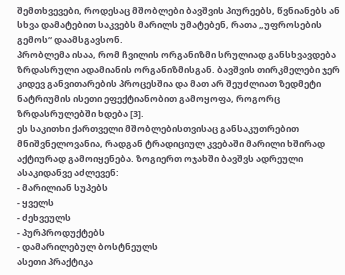შემთხვევები, როდესაც მშობლები ბავშვის პიურეებს, წვნიანებს ან სხვა დამატებით საკვებს მარილს უმატებენ, რათა „უფროსების გემოს“ დაამსგავსონ.
პრობლემა ისაა, რომ ჩვილის ორგანიზმი სრულიად განსხვავდება ზრდასრული ადამიანის ორგანიზმისგან. ბავშვის თირკმელები ჯერ კიდევ განვითარების პროცესშია და მათ არ შეუძლიათ ზედმეტი ნატრიუმის ისეთი ეფექტიანობით გამოყოფა, როგორც ზრდასრულებში ხდება [3].
ეს საკითხი ქართველი მშობლებისთვისაც განსაკუთრებით მნიშვნელოვანია, რადგან ტრადიციულ კვებაში მარილი ხშირად აქტიურად გამოიყენება. ზოგიერთ ოჯახში ბავშვს ადრეული ასაკიდანვე აძლევენ:
- მარილიან სუპებს
- ყველს
- ძეხვეულს
- პურპროდუქტებს
- დამარილებულ ბოსტნეულს
ასეთი პრაქტიკა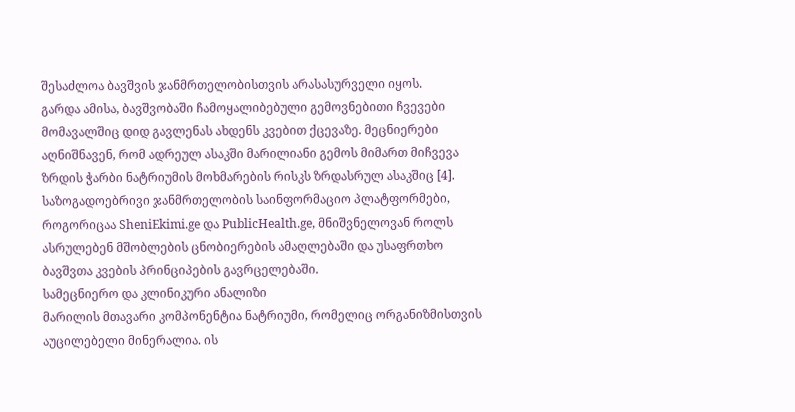შესაძლოა ბავშვის ჯანმრთელობისთვის არასასურველი იყოს.
გარდა ამისა, ბავშვობაში ჩამოყალიბებული გემოვნებითი ჩვევები მომავალშიც დიდ გავლენას ახდენს კვებით ქცევაზე. მეცნიერები აღნიშნავენ, რომ ადრეულ ასაკში მარილიანი გემოს მიმართ მიჩვევა ზრდის ჭარბი ნატრიუმის მოხმარების რისკს ზრდასრულ ასაკშიც [4].
საზოგადოებრივი ჯანმრთელობის საინფორმაციო პლატფორმები, როგორიცაა SheniEkimi.ge და PublicHealth.ge, მნიშვნელოვან როლს ასრულებენ მშობლების ცნობიერების ამაღლებაში და უსაფრთხო ბავშვთა კვების პრინციპების გავრცელებაში.
სამეცნიერო და კლინიკური ანალიზი
მარილის მთავარი კომპონენტია ნატრიუმი, რომელიც ორგანიზმისთვის აუცილებელი მინერალია. ის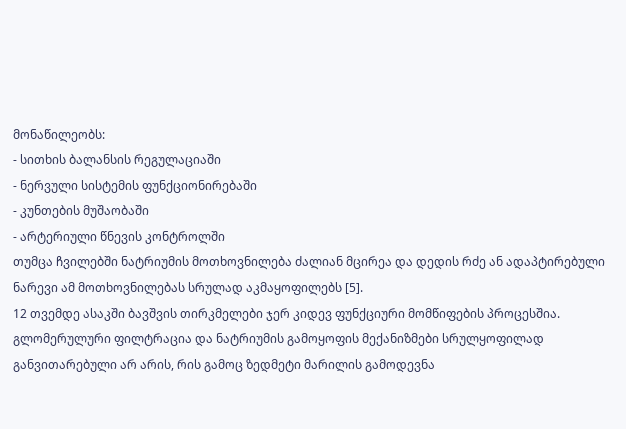მონაწილეობს:
- სითხის ბალანსის რეგულაციაში
- ნერვული სისტემის ფუნქციონირებაში
- კუნთების მუშაობაში
- არტერიული წნევის კონტროლში
თუმცა ჩვილებში ნატრიუმის მოთხოვნილება ძალიან მცირეა და დედის რძე ან ადაპტირებული ნარევი ამ მოთხოვნილებას სრულად აკმაყოფილებს [5].
12 თვემდე ასაკში ბავშვის თირკმელები ჯერ კიდევ ფუნქციური მომწიფების პროცესშია. გლომერულური ფილტრაცია და ნატრიუმის გამოყოფის მექანიზმები სრულყოფილად განვითარებული არ არის, რის გამოც ზედმეტი მარილის გამოდევნა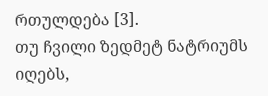რთულდება [3].
თუ ჩვილი ზედმეტ ნატრიუმს იღებს,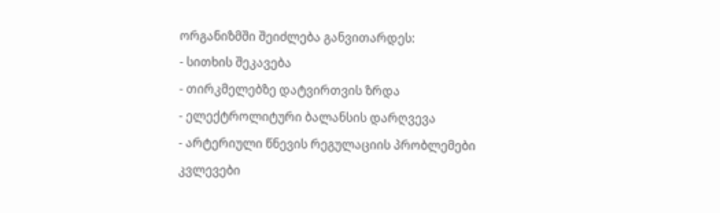ორგანიზმში შეიძლება განვითარდეს:
- სითხის შეკავება
- თირკმელებზე დატვირთვის ზრდა
- ელექტროლიტური ბალანსის დარღვევა
- არტერიული წნევის რეგულაციის პრობლემები
კვლევები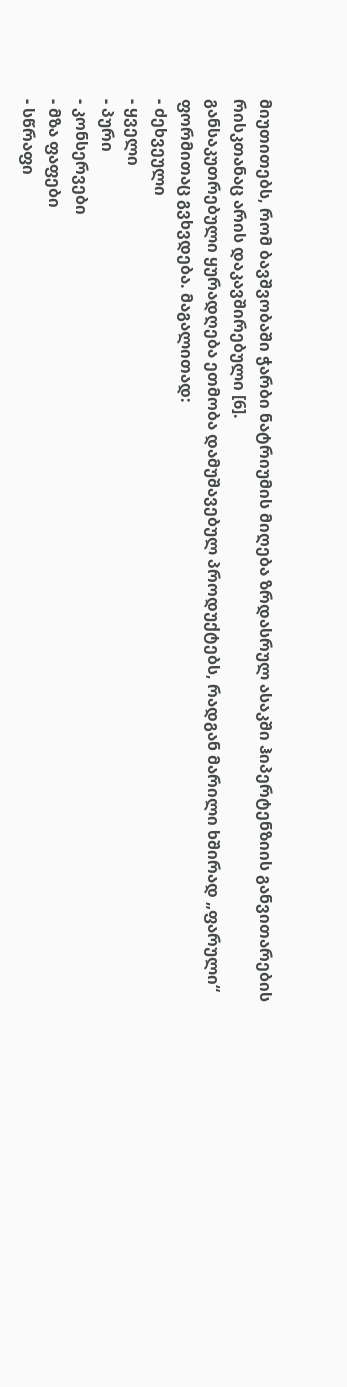მიუთითებს, რომ ბავშვობაში ჭარბი ნატრიუმის მიღება ზრდასრულ ასაკში ჰიპერტენზიის განვითარების რისკთანაც არის დაკავშირებული [6].
განსაკუთრებული ყურადღება ეთმობა დამუშავებულ პროდუქტებს, რადგან მარილი ხშირად „ფარული“ ფორმითაც გვხვდება. მაგალითად:
- ძეხვეული
- ყველი
- პური
- კონსერვები
- მზა ფაფები
- სწრაფი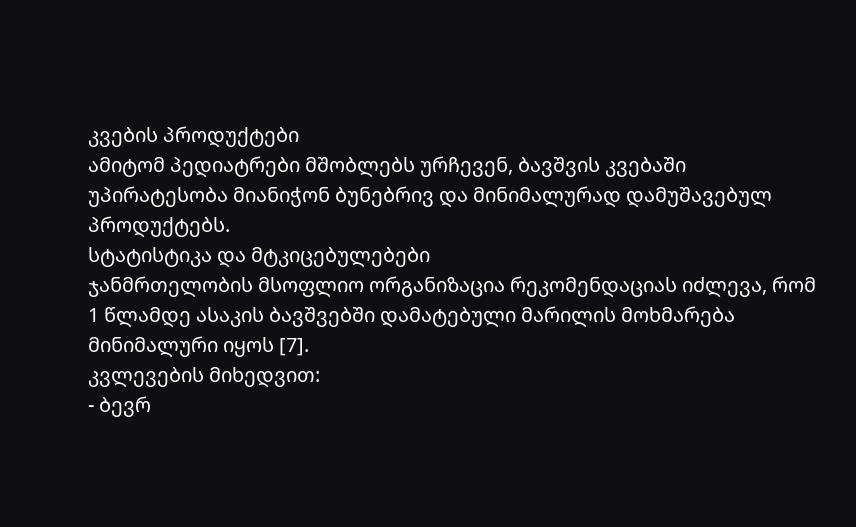კვების პროდუქტები
ამიტომ პედიატრები მშობლებს ურჩევენ, ბავშვის კვებაში უპირატესობა მიანიჭონ ბუნებრივ და მინიმალურად დამუშავებულ პროდუქტებს.
სტატისტიკა და მტკიცებულებები
ჯანმრთელობის მსოფლიო ორგანიზაცია რეკომენდაციას იძლევა, რომ 1 წლამდე ასაკის ბავშვებში დამატებული მარილის მოხმარება მინიმალური იყოს [7].
კვლევების მიხედვით:
- ბევრ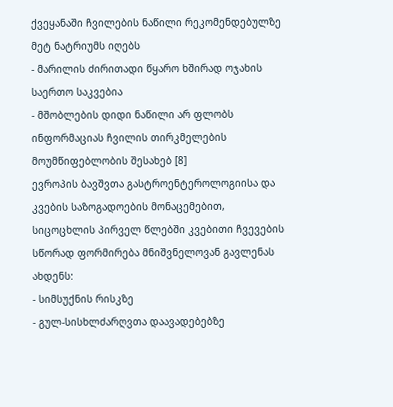ქვეყანაში ჩვილების ნაწილი რეკომენდებულზე მეტ ნატრიუმს იღებს
- მარილის ძირითადი წყარო ხშირად ოჯახის საერთო საკვებია
- მშობლების დიდი ნაწილი არ ფლობს ინფორმაციას ჩვილის თირკმელების მოუმწიფებლობის შესახებ [8]
ევროპის ბავშვთა გასტროენტეროლოგიისა და კვების საზოგადოების მონაცემებით, სიცოცხლის პირველ წლებში კვებითი ჩვევების სწორად ფორმირება მნიშვნელოვან გავლენას ახდენს:
- სიმსუქნის რისკზე
- გულ-სისხლძარღვთა დაავადებებზე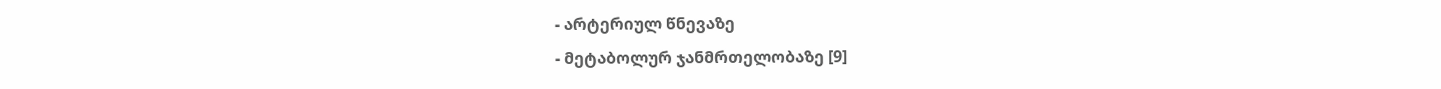- არტერიულ წნევაზე
- მეტაბოლურ ჯანმრთელობაზე [9]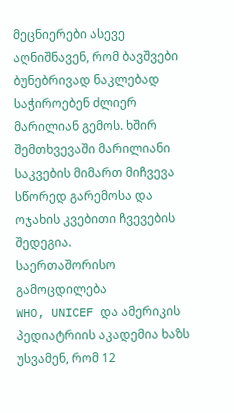მეცნიერები ასევე აღნიშნავენ, რომ ბავშვები ბუნებრივად ნაკლებად საჭიროებენ ძლიერ მარილიან გემოს. ხშირ შემთხვევაში მარილიანი საკვების მიმართ მიჩვევა სწორედ გარემოსა და ოჯახის კვებითი ჩვევების შედეგია.
საერთაშორისო გამოცდილება
WHO, UNICEF და ამერიკის პედიატრიის აკადემია ხაზს უსვამენ, რომ 12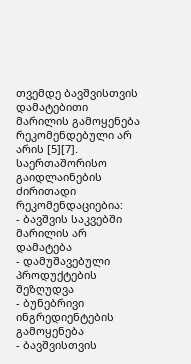თვემდე ბავშვისთვის დამატებითი მარილის გამოყენება რეკომენდებული არ არის [5][7].
საერთაშორისო გაიდლაინების ძირითადი რეკომენდაციებია:
- ბავშვის საკვებში მარილის არ დამატება
- დამუშავებული პროდუქტების შეზღუდვა
- ბუნებრივი ინგრედიენტების გამოყენება
- ბავშვისთვის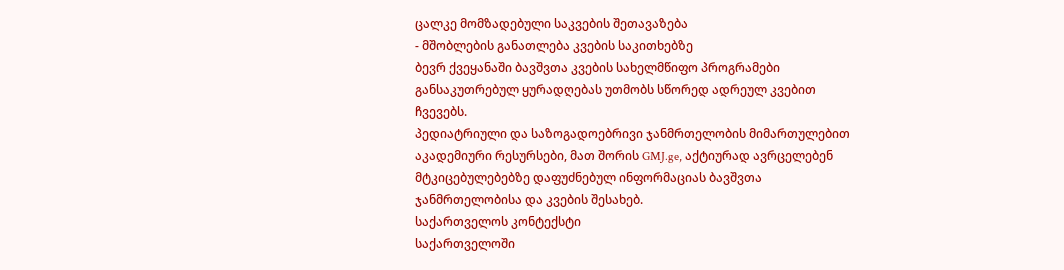ცალკე მომზადებული საკვების შეთავაზება
- მშობლების განათლება კვების საკითხებზე
ბევრ ქვეყანაში ბავშვთა კვების სახელმწიფო პროგრამები განსაკუთრებულ ყურადღებას უთმობს სწორედ ადრეულ კვებით ჩვევებს.
პედიატრიული და საზოგადოებრივი ჯანმრთელობის მიმართულებით აკადემიური რესურსები, მათ შორის GMJ.ge, აქტიურად ავრცელებენ მტკიცებულებებზე დაფუძნებულ ინფორმაციას ბავშვთა ჯანმრთელობისა და კვების შესახებ.
საქართველოს კონტექსტი
საქართველოში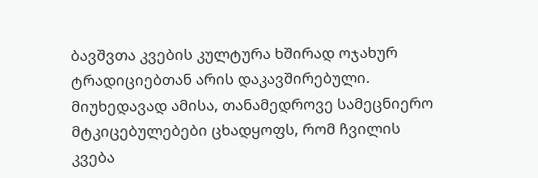ბავშვთა კვების კულტურა ხშირად ოჯახურ ტრადიციებთან არის დაკავშირებული. მიუხედავად ამისა, თანამედროვე სამეცნიერო მტკიცებულებები ცხადყოფს, რომ ჩვილის კვება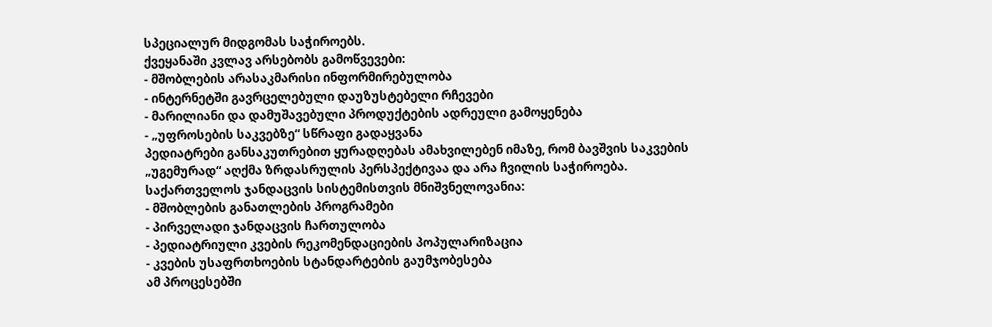სპეციალურ მიდგომას საჭიროებს.
ქვეყანაში კვლავ არსებობს გამოწვევები:
- მშობლების არასაკმარისი ინფორმირებულობა
- ინტერნეტში გავრცელებული დაუზუსტებელი რჩევები
- მარილიანი და დამუშავებული პროდუქტების ადრეული გამოყენება
- „უფროსების საკვებზე“ სწრაფი გადაყვანა
პედიატრები განსაკუთრებით ყურადღებას ამახვილებენ იმაზე, რომ ბავშვის საკვების „უგემურად“ აღქმა ზრდასრულის პერსპექტივაა და არა ჩვილის საჭიროება.
საქართველოს ჯანდაცვის სისტემისთვის მნიშვნელოვანია:
- მშობლების განათლების პროგრამები
- პირველადი ჯანდაცვის ჩართულობა
- პედიატრიული კვების რეკომენდაციების პოპულარიზაცია
- კვების უსაფრთხოების სტანდარტების გაუმჯობესება
ამ პროცესებში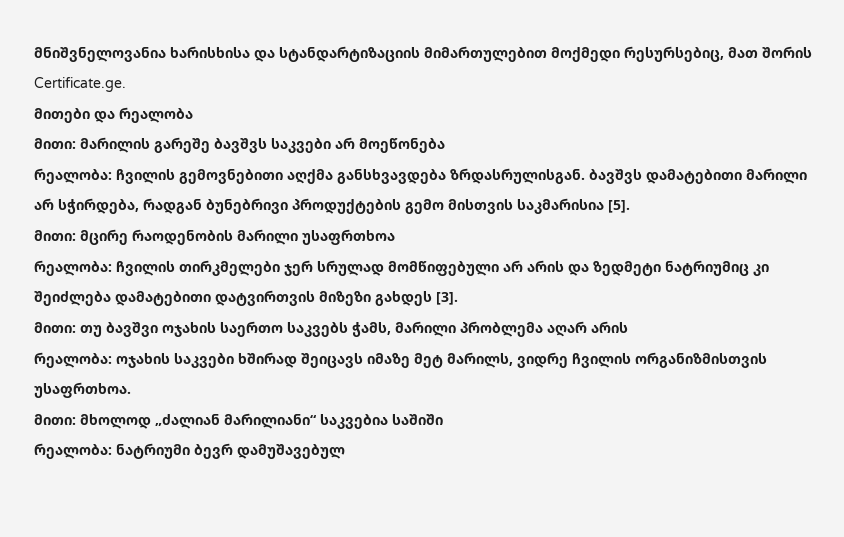მნიშვნელოვანია ხარისხისა და სტანდარტიზაციის მიმართულებით მოქმედი რესურსებიც, მათ შორის Certificate.ge.
მითები და რეალობა
მითი: მარილის გარეშე ბავშვს საკვები არ მოეწონება
რეალობა: ჩვილის გემოვნებითი აღქმა განსხვავდება ზრდასრულისგან. ბავშვს დამატებითი მარილი არ სჭირდება, რადგან ბუნებრივი პროდუქტების გემო მისთვის საკმარისია [5].
მითი: მცირე რაოდენობის მარილი უსაფრთხოა
რეალობა: ჩვილის თირკმელები ჯერ სრულად მომწიფებული არ არის და ზედმეტი ნატრიუმიც კი შეიძლება დამატებითი დატვირთვის მიზეზი გახდეს [3].
მითი: თუ ბავშვი ოჯახის საერთო საკვებს ჭამს, მარილი პრობლემა აღარ არის
რეალობა: ოჯახის საკვები ხშირად შეიცავს იმაზე მეტ მარილს, ვიდრე ჩვილის ორგანიზმისთვის უსაფრთხოა.
მითი: მხოლოდ „ძალიან მარილიანი“ საკვებია საშიში
რეალობა: ნატრიუმი ბევრ დამუშავებულ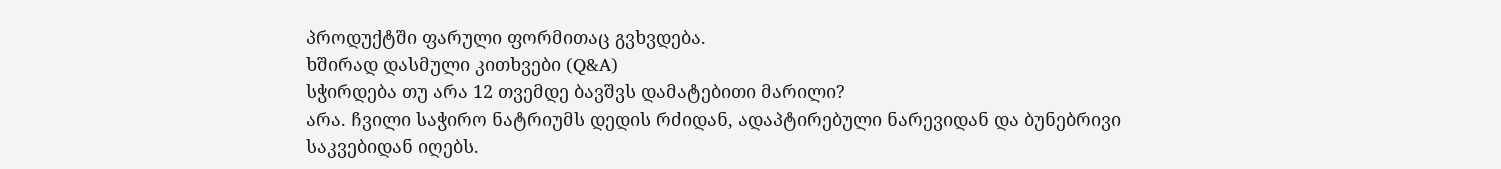პროდუქტში ფარული ფორმითაც გვხვდება.
ხშირად დასმული კითხვები (Q&A)
სჭირდება თუ არა 12 თვემდე ბავშვს დამატებითი მარილი?
არა. ჩვილი საჭირო ნატრიუმს დედის რძიდან, ადაპტირებული ნარევიდან და ბუნებრივი საკვებიდან იღებს.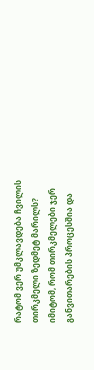რატომ ვერ უმკლავდება ჩვილის თირკმელი ზედმეტ მარილს?
იმიტომ, რომ თირკმელები ჯერ განვითარების პროცესშია და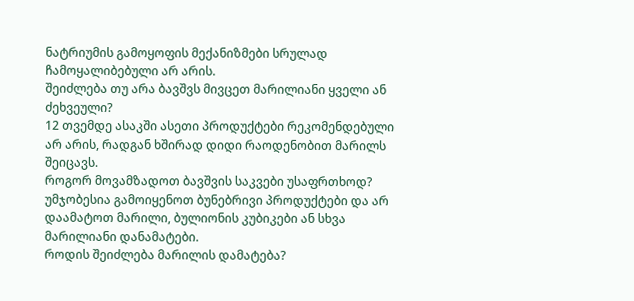ნატრიუმის გამოყოფის მექანიზმები სრულად ჩამოყალიბებული არ არის.
შეიძლება თუ არა ბავშვს მივცეთ მარილიანი ყველი ან ძეხვეული?
12 თვემდე ასაკში ასეთი პროდუქტები რეკომენდებული არ არის, რადგან ხშირად დიდი რაოდენობით მარილს შეიცავს.
როგორ მოვამზადოთ ბავშვის საკვები უსაფრთხოდ?
უმჯობესია გამოიყენოთ ბუნებრივი პროდუქტები და არ დაამატოთ მარილი, ბულიონის კუბიკები ან სხვა მარილიანი დანამატები.
როდის შეიძლება მარილის დამატება?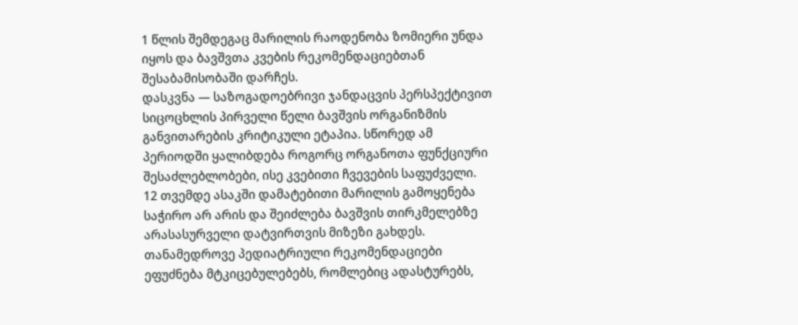1 წლის შემდეგაც მარილის რაოდენობა ზომიერი უნდა იყოს და ბავშვთა კვების რეკომენდაციებთან შესაბამისობაში დარჩეს.
დასკვნა — საზოგადოებრივი ჯანდაცვის პერსპექტივით
სიცოცხლის პირველი წელი ბავშვის ორგანიზმის განვითარების კრიტიკული ეტაპია. სწორედ ამ პერიოდში ყალიბდება როგორც ორგანოთა ფუნქციური შესაძლებლობები, ისე კვებითი ჩვევების საფუძველი.
12 თვემდე ასაკში დამატებითი მარილის გამოყენება საჭირო არ არის და შეიძლება ბავშვის თირკმელებზე არასასურველი დატვირთვის მიზეზი გახდეს. თანამედროვე პედიატრიული რეკომენდაციები ეფუძნება მტკიცებულებებს, რომლებიც ადასტურებს,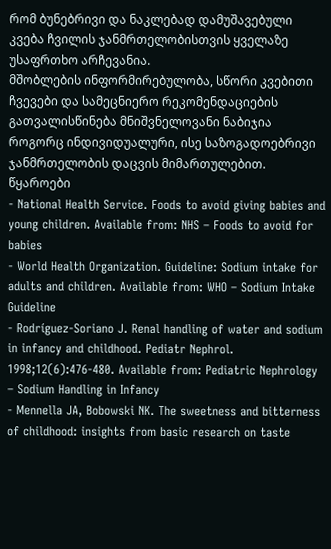რომ ბუნებრივი და ნაკლებად დამუშავებული კვება ჩვილის ჯანმრთელობისთვის ყველაზე უსაფრთხო არჩევანია.
მშობლების ინფორმირებულობა, სწორი კვებითი ჩვევები და სამეცნიერო რეკომენდაციების გათვალისწინება მნიშვნელოვანი ნაბიჯია როგორც ინდივიდუალური, ისე საზოგადოებრივი ჯანმრთელობის დაცვის მიმართულებით.
წყაროები
- National Health Service. Foods to avoid giving babies and young children. Available from: NHS – Foods to avoid for babies
- World Health Organization. Guideline: Sodium intake for adults and children. Available from: WHO – Sodium Intake Guideline
- Rodríguez-Soriano J. Renal handling of water and sodium in infancy and childhood. Pediatr Nephrol. 1998;12(6):476-480. Available from: Pediatric Nephrology – Sodium Handling in Infancy
- Mennella JA, Bobowski NK. The sweetness and bitterness of childhood: insights from basic research on taste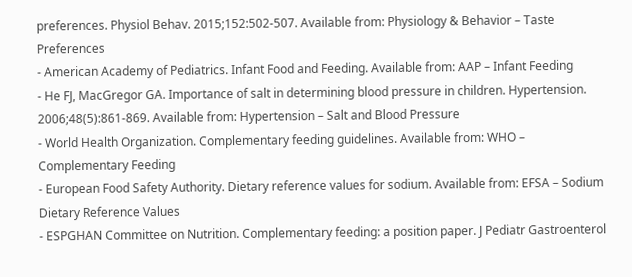preferences. Physiol Behav. 2015;152:502-507. Available from: Physiology & Behavior – Taste Preferences
- American Academy of Pediatrics. Infant Food and Feeding. Available from: AAP – Infant Feeding
- He FJ, MacGregor GA. Importance of salt in determining blood pressure in children. Hypertension. 2006;48(5):861-869. Available from: Hypertension – Salt and Blood Pressure
- World Health Organization. Complementary feeding guidelines. Available from: WHO – Complementary Feeding
- European Food Safety Authority. Dietary reference values for sodium. Available from: EFSA – Sodium Dietary Reference Values
- ESPGHAN Committee on Nutrition. Complementary feeding: a position paper. J Pediatr Gastroenterol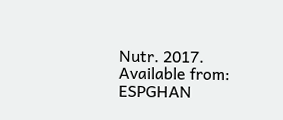Nutr. 2017. Available from: ESPGHAN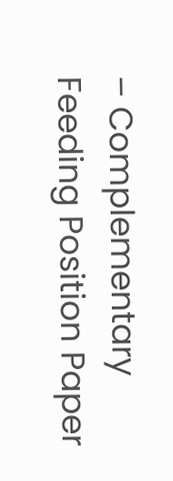– Complementary Feeding Position Paper